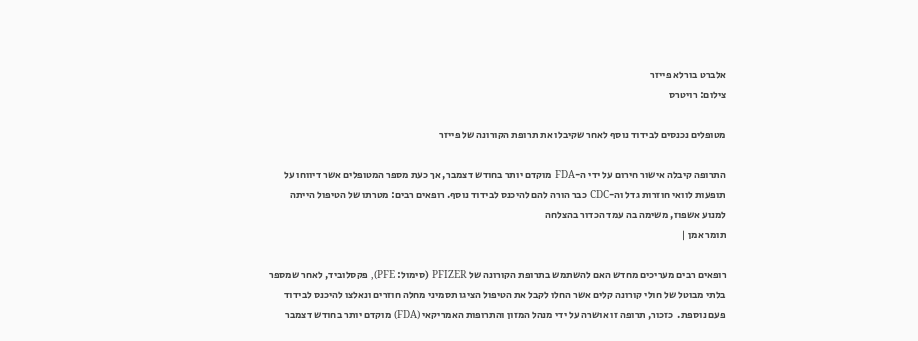אלברט בורלא פייזר
צילום: רויטרס

מטופלים נכנסים לבידוד נוסף לאחר שקיבלו את תרופת הקורונה של פייזר

התרופה קיבלה אישור חירום על ידי ה-FDA מוקדם יותר בחודש דצמבר, אך כעת מספר המטופלים אשר דיווחו על תופעות לוואי חוזרות גדל וה-CDC כבר הורה להם להיכנס לבידוד נוסף. רופאים רבים: מטרתו של הטיפול הייתה למנוע אשפוז, משימה בה עמד הכדור בהצלחה
תומר אמן |

רופאים רבים מעריכים מחדש האם להשתמש בתרופת הקורונה של PFIZER (סימול: PFE), פקסלוביד, לאחר שמספר בלתי מבוטל של חולי קורונה קלים אשר החלו לקבל את הטיפול הציגו תסמיני מחלה חוזרים ונאלצו להיכנס לבידוד פעם נוספת.  כזכור, תרופה זו אושרה על ידי מנהל המזון והתרופות האמריקאי (FDA) מוקדם יותר בחודש דצמבר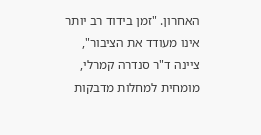האחרון. "זמן בידוד רב יותר אינו מעודד את הציבור", ציינה ד"ר סנדרה קמרלי, מומחית למחלות מדבקות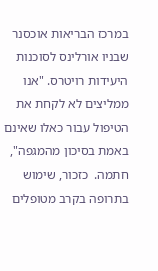במרכז הבריאות אוכסנר שבניו אורלינס לסוכנות היעידות רויטרס. "אנו ממליצים לא לקחת את הטיפול עבור כאלו שאינם באמת בסיכון מהמגפה", חתמה.  כזכור, שימוש בתרופה בקרב מטופלים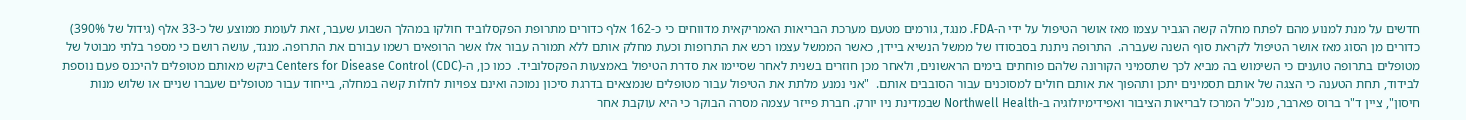חדשים על מנת למנוע מהם לפתח מחלה קשה הגביר עצמו מאז אושר הטיפול על ידי ה-FDA. מנגד, גורמים מטעם מערכת הבריאות האמריקאית מדווחים כי כ-162 אלף כדורים מתרופת הפקסלוביד חולקו במהלך השבוע שעבר, זאת לעומת ממוצע של כ-33 אלף (גידול של 390%) כדורים מן הסוג מאז אושר הטיפול לקראת סוף השנה שעברה.  התרופה ניתנת בסבסודו של ממשל הנשיא ביידן, כאשר הממשל עצמו רכש את התרופות וכעת מחלק אותם ללא תמורה עבור אלו אשר הרופאים רשמו עבורם את התרופה. מנגד, עושה רושם כי מספר בלתי מבוטל של מטופלים בתרופה טוענים כי השימוש בה מביא לכך שתסמיני הקורונה שלהם פוחתים בימים הראשונים, ולאחר מכן חוזרים בשנית לאחר שסיימו את סדרת הטיפול באמצעות הפקסלוביד.  כמו כן, ה-Centers for Disease Control (CDC) ביקש מאותם מטופלים להיכנס פעם נוספת לבידוד, תחת הטענה כי הצגה של אותם תסמינים יתכן ותהפוך את אותם חולים למסוכנים עבור הסובבים אותם.  "אני נמנע מלתת את הטיפול עבור מטופלים שנמצאים בדרגת סיכון נמוכה ואינם צפויות לחלות קשה במחלה, בייחוד עבור מטופלים שעברו שניים או שלוש מנות חיסון", ציין ד"ר ברוס פארבר, מנכ"ל המרכז לבריאות הציבור ואפידימיולוגיה ב-Northwell Health שבמדינת ניו יורק. חברת פייזר עצמה מסרה הבוקר כי היא עוקבת אחר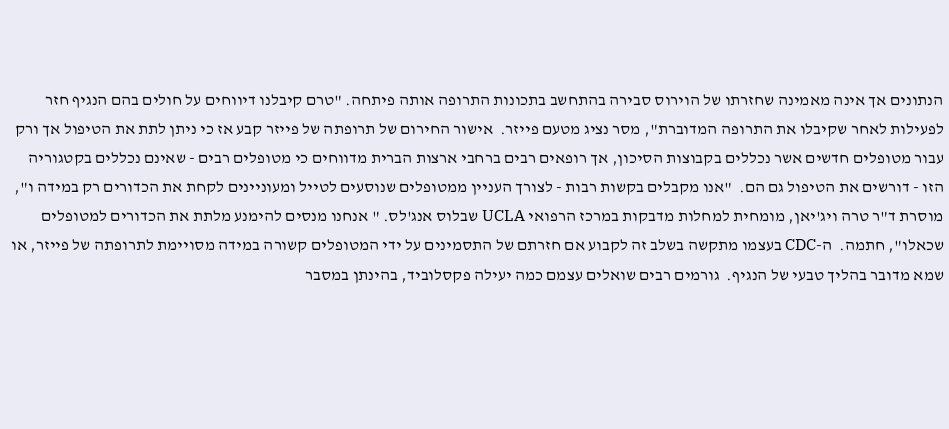הנתונים אך אינה מאמינה שחזרתו של הוירוס סבירה בהתחשב בתכונות התרופה אותה פיתחה. "טרם קיבלנו דיווחים על חולים בהם הנגיף חזר לפעילות לאחר שקיבלו את התרופה המדוברת", מסר נציג מטעם פייזר.  אישור החירום של תרופתה של פייזר קבע אז כי ניתן לתת את הטיפול אך ורק עבור מטופלים חדשים אשר נכללים בקבוצות הסיכון, אך רופאים רבים ברחבי ארצות הברית מדווחים כי מטופלים רבים - שאינם נכללים בקטגוריה הזו - דורשים את הטיפול גם הם.  "אנו מקבלים בקשות רבות - לצורך העניין ממטופלים שנוסעים לטייל ומעוניינים לקחת את הכדורים רק במידה ו", מוסרת ד"ר טרה ויג'יאן, מומחית למחלות מדבקות במרכז הרפואי UCLA שבלוס אנג'לס. " אנחנו מנסים להימנע מלתת את הכדורים למטופלים שכאלו", חתמה.  ה-CDC בעצמו מתקשה בשלב זה לקבוע אם חזרתם של התסמינים על ידי המטופלים קשורה במידה מסויימת לתרופתה של פייזר, או שמא מדובר בהליך טבעי של הנגיף.  גורמים רבים שואלים עצמם כמה יעילה פקסלוביד, בהינתן במסבר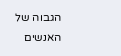הגבוה של האנשים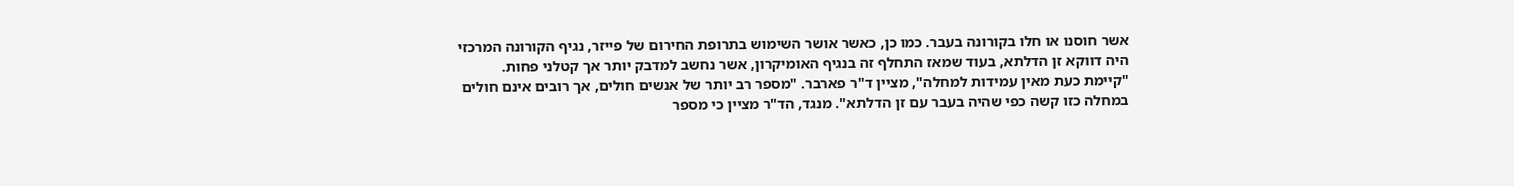אשר חוסנו או חלו בקורונה בעבר. כמו כן, כאשר אושר השימוש בתרופת החירום של פייזר, נגיף הקורונה המרכזי היה דווקא זן הדלתא, בעוד שמאז התחלף זה בנגיף האומיקרון, אשר נחשב למדבק יותר אך קטלני פחות.  "קיימת כעת מאין עמידות למחלה", מציין ד"ר פארבר. "מספר רב יותר של אנשים חולים, אך רובים אינם חולים במחלה כזו קשה כפי שהיה בעבר עם זן הדלתא". מנגד, הד"ר מציין כי מספר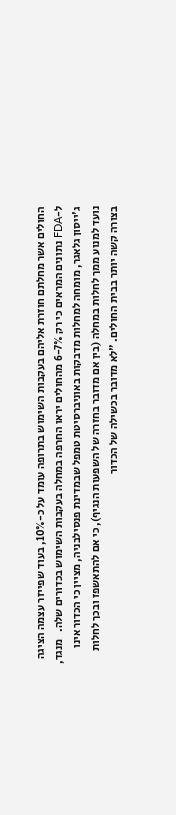החולים אשר מחלתם חוזרת אליהם בעקבות השימוש בתרופה עומד על כ-10%, בעוד שפייזר עצמה הציגה ל-FDA נתונים המראים כי רק 6-7% מהחולים יראו החרפה במחלה בעקבות השימוש בכדורים שלה.   מנגד, ג'ייסון גלאגר, מומחה למחלות מדבקות באוניברסיטת טמפל שבמדינת פנסילבניה, מציין כי הכדור אינו נועד למנוע ממך לחלות במחלה (בין אם מדובר בחזרה של השפעות הנגיף), כי אם להתאשפז ובכך לחלות בצורה קשה יותר בבית החולים. "לא מדובר בכשילה של הכדור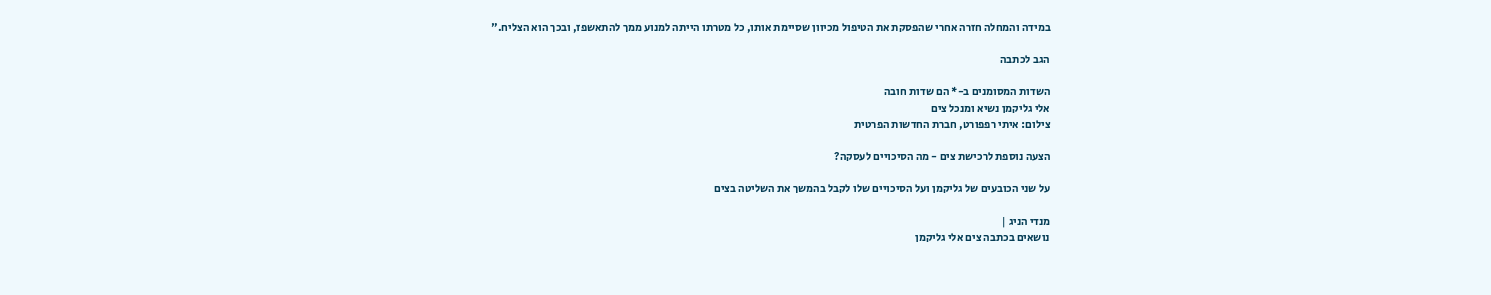במידה והמחלה חזרה אחרי שהפסקת את הטיפול מכיוון שסיימת אותו, כל מטרתו הייתה למנוע ממך להתאשפז, ובכך הוא הצליח."

הגב לכתבה

השדות המסומנים ב-* הם שדות חובה
אלי גליקמן נשיא ומנכל צים
צילום: איתי רפפורט, חברת החדשות הפרטית

הצעה נוספת לרכישת צים - מה הסיכויים לעסקה?

על שני הכובעים של גליקמן ועל הסיכויים שלו לקבל בהמשך את השליטה בצים

מנדי הניג |
נושאים בכתבה צים אלי גליקמן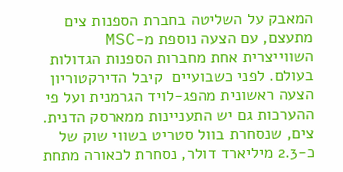המאבק על השליטה בחברת הספנות צים מתעצם, עם הצעה נוספת מ-MSC השווייצרית אחת מחברות הספנות הגדולות בעולם. לפני כשבועיים  קיבל הדירקטוריון הצעה ראשונית מהפג-לויד הגרמנית ועל פי ההערכות גם יש התעניינות ממארסק הדנית. צים, שנסחרת בוול סטריט בשווי שוק של כ-2.3 מיליארד דולר, נסחרת לכאורה מתחת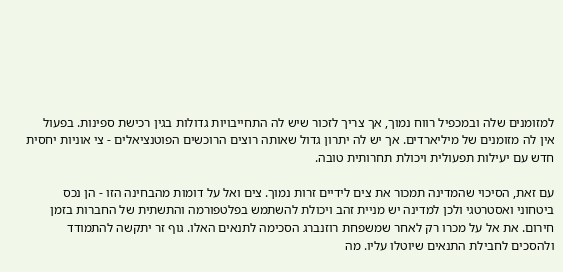למזומנים שלה ובמכפיל רווח נמוך, אך צריך לזכור שיש לה התחייבויות גדולות בגין רכישת ספינות. בפעול אין לה מזומנים של מיליארדים. אך יש לה יתרון גדול שאותה רוצים הרוכשים הפוטנציאלים - צי אוניות יחסית חדש עם יעילות תפעולית ויכולת תחרותית טובה.

עם זאת, הסיכוי שהמדינה תמכור את צים לידיים זרות נמוך. צים ואל על דומות מהבחינה הזו - הן נכס ביטחוני ואסטרטגי ולכן למדינה יש מניית זהב ויכולת להשתמש בפלטפורמה והתשתית של החברות בזמן חירום. את אל על מכרו רק לאחר שמשפחת רוזנברג הסכימה לתנאים האלו. גוף זר יתקשה להתמודד ולהסכים לחבילת התנאים שיוטלו עליו. מה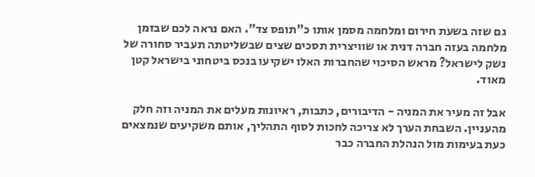גם שזה בשעת חירום ומלחמה מסמן אותו כ"תופס צד". האם נראה לכם שבזמן מלחמה בעזה חברה דנית או שוויצרית תסכים שצים שבשליטתה תעביר סחורה של נשק לישראל? מראש הסיכוי שהחברות האלו ישקיעו בנכס ביטחוני בישראל קטן מאוד.

אבל זה מעיר את המניה - הדיבורים, כתבות, ראיונות מעלים את המניה וזה חלק מהעניין. השבחת הערך לא צריכה לחכות לסוף התהליך, אותם משקיעים שנמצאים כעת בעימות מול הנהלת החברה כבר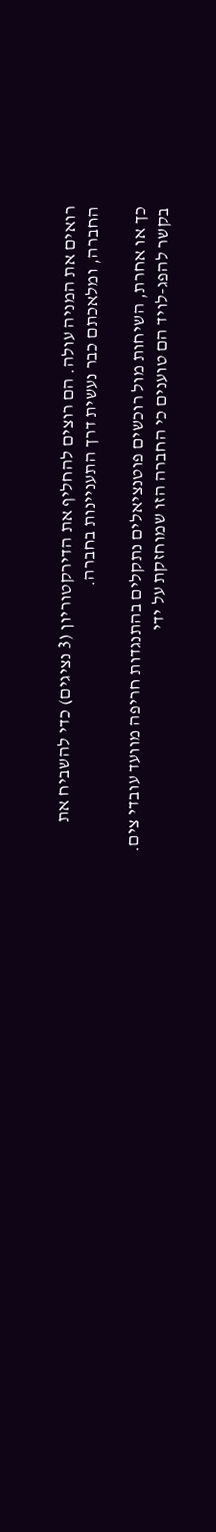רואים את המניה עולה. הם רוצים להחליף את הדירקטוריון (3 נציגים) כדי להשביח את החברה, ומלאכתם כבר נעשית דרך התעניינות בחברה.

כך או אחרת, השיחות מול רוכשים פוטנציאלים נתקלים בהתנגדות חריפה מוועד עובדי צים. בקשר להפג-לויד הם טוענים כי החברה הזו שמוחזקת על ידי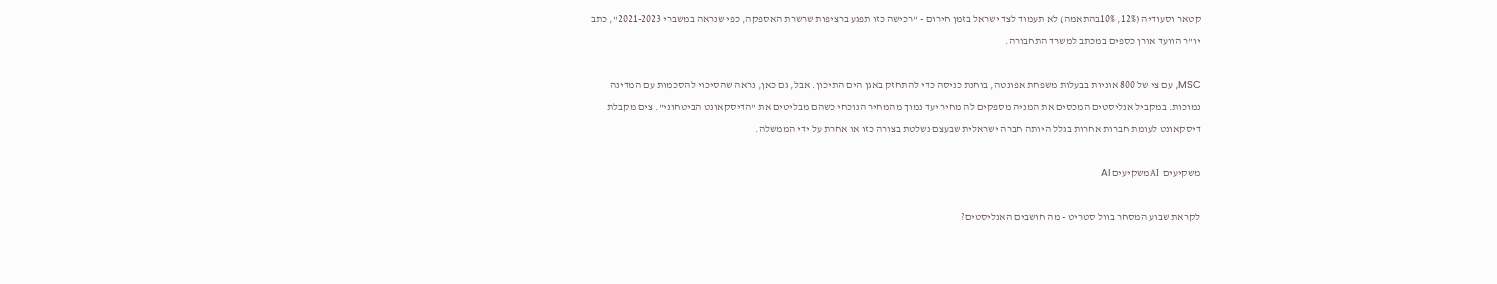קטאר וסעודיה (12%, 10%בהתאמה) לא תעמוד לצד ישראל בזמן חירום - "רכישה כזו תפגע ברציפות שרשרת האספקה, כפי שנראה במשברי 2021-2023", כתב יו"ר הוועד אורן כספים במכתב למשרד התחבורה.

MSC, עם צי של 800 אוניות בבעלות משפחת אפונטה, בוחנת כניסה כדי להתחזק באגן הים התיכון. אבל, גם כאן, נראה שהסיכוי להסכמות עם המדינה נמוכות. במקביל אנליסטים המכסים את המניה מספקים לה מחיר יעד נמוך מהמחיר הנוכחי כשהם מבליטים את "הדיסקאונט הביטחוני". צים מקבלת דיסקאונט לעומת חברות אחרות בגלל היותה חברה ישראלית שבעצם נשלטת בצורה כזו או אחרת על ידי הממשלה.

משקיעים  AIמשקיעים AI

לקראת שבוע המסחר בוול סטריט - מה חושבים האנליסטים?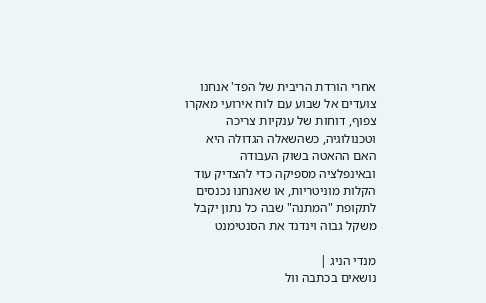אחרי הורדת הריבית של הפד' אנחנו צועדים אל שבוע עם לוח אירועי מאקרו צפוף, דוחות של ענקיות צריכה וטכנולוגיה, כשהשאלה הגדולה היא האם ההאטה בשוק העבודה ובאינפלציה מספיקה כדי להצדיק עוד הקלות מוניטריות, או שאנחנו נכנסים לתקופת "המתנה" שבה כל נתון יקבל משקל גבוה וינדנד את הסנטימנט

מנדי הניג |
נושאים בכתבה וול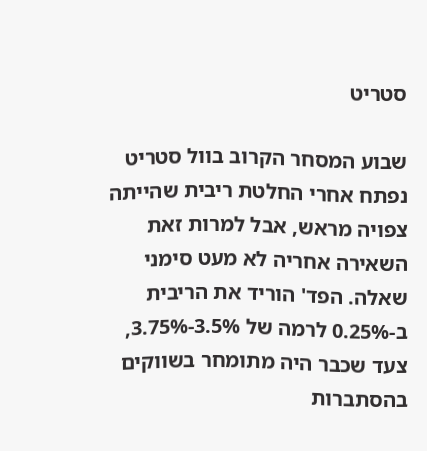סטריט

שבוע המסחר הקרוב בוול סטריט נפתח אחרי החלטת ריבית שהייתה צפויה מראש, אבל למרות זאת השאירה אחריה לא מעט סימני שאלה. הפד' הוריד את הריבית ב-0.25% לרמה של 3.5%-3.75%, צעד שכבר היה מתומחר בשווקים בהסתברות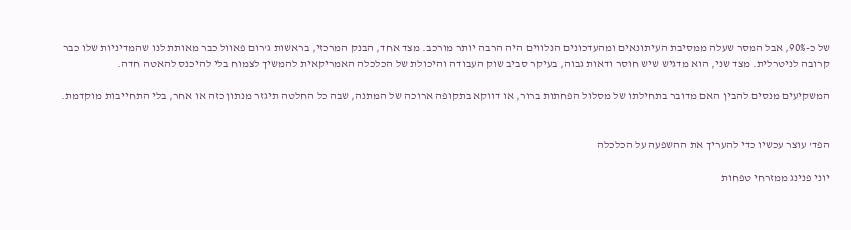של כ-90%, אבל המסר שעלה ממסיבת העיתונאים ומהעדכונים הנלווים היה הרבה יותר מורכב. מצד אחד, הבנק המרכזי, בראשות ג'רום פאוול כבר מאותת לנו שהמדיניות שלו כבר קרובה לניטרלית. מצד שני, הוא מדגיש שיש חוסר ודאות גבוה, בעיקר סביב שוק העבודה והיכולת של הכלכלה האמריקאית להמשיך לצמוח בלי להיכנס להאטה חדה.

המשקיעים מנסים להבין האם מדובר בתחילתו של מסלול הפחתות ברור, או דווקא בתקופה ארוכה של המתנה, שבה כל החלטה תיגזר מנתון כזה או אחר, בלי התחייבות מוקדמת.


הפד' עוצר עכשיו כדי להעריך את ההשפעה על הכלכלה

יוני פנינג ממזרחי טפחות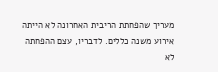מעריך שהפחתת הריבית האחרונה לא הייתה אירוע משנה כללים. לדבריו, עצם ההפחתה לא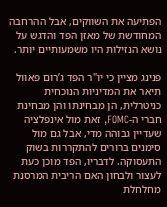הפתיעה את השווקים, אבל ההרחבה המחודשת של מאזן הפד והדגש על נושא הנזילות היו משמעותיים יותר.

פנינג מציין כי יו"ר הפד ג’רום פאוול תיאר את המדיניות הנוכחית כניטרלית, הן מבחינתו והן מבחינת חברי ה-FOMC, זאת מול אינפלציה שעדיין גבוהה מדי, אבל גם מול סימנים ברורים להתקררות בשוק התעסוקה. לדבריו, הפד מוכן כעת לעצור ולבחון האם הריבית המרסנת מחלחלת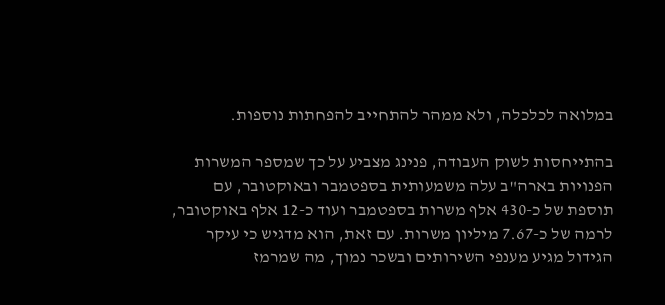במלואה לכלכלה, ולא ממהר להתחייב להפחתות נוספות.

בהתייחסות לשוק העבודה, פנינג מצביע על כך שמספר המשרות הפנויות בארה"ב עלה משמעותית בספטמבר ובאוקטובר, עם תוספת של כ-430 אלף משרות בספטמבר ועוד כ-12 אלף באוקטובר, לרמה של כ-7.67 מיליון משרות. עם זאת, הוא מדגיש כי עיקר הגידול מגיע מענפי השירותים ובשכר נמוך, מה שמרמז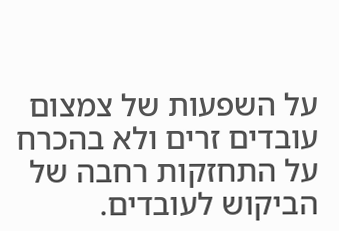על השפעות של צמצום עובדים זרים ולא בהכרח על התחזקות רחבה של הביקוש לעובדים.